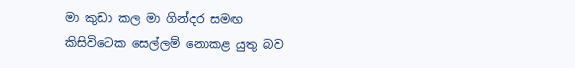මා කුඩා කල මා ගින්දර සමඟ කිසිවිටෙක සෙල්ලම් නොකළ යුතු බව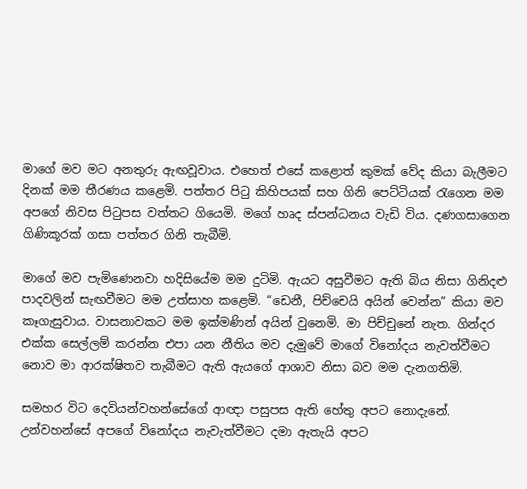මාගේ මව මට අනතුරු ඇඟවූවාය. එහෙත් එසේ කළොත් කුමක් වේද කියා බැලීමට දිනක් මම තීරණය කළෙමි. පත්තර පිටු කිහිපයක් සහ ගිනි පෙට්ටියක් රැගෙන මම අපගේ නිවස පිටුපස වත්තට ගියෙමි. මගේ හෘද ස්පන්ධනය වැඩි විය. දණගසාගෙන ගිණිකූරක් ගසා පත්තර ගිනි තැබීමි.

මාගේ මව පැමිණෙනවා හදිසියේම මම දුටිමි. ඇයට අසුවීමට ඇති බිය නිසා ගිනිදළු පාදවලින් සැඟවීමට මම උත්සාහ කළෙමි. “ඩෙනී, පිච්චෙයි අයින් වෙන්න” කියා මව කෑගැසුවාය. වාසනාවකට මම ඉක්මණින් අයින් වුනෙමි. මා පිච්චුනේ නැත. ගින්දර එක්ක සෙල්ලම් කරන්න එපා යන නීතිය මව දැමුවේ මාගේ විනෝදය නැවත්වීමට නොව මා ආරක්ෂිතව තැබීමට ඇති ඇයගේ ආශාව නිසා බව මම දැනගතිමි.

සමහර විට දෙවියන්වහන්සේගේ ආඥා පසුපස ඇති හේතු අපට නොදැනේ. උන්වහන්සේ අපගේ විනෝදය නැවැත්වීමට දමා ඇතැයි අපට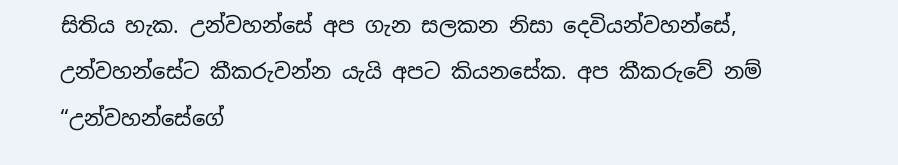සිතිය හැක. උන්වහන්සේ අප ගැන සලකන නිසා දෙවියන්වහන්සේ, උන්වහන්සේට කීකරුවන්න යැයි අපට කියනසේක. අප කීකරුවේ නම් “උන්වහන්සේගේ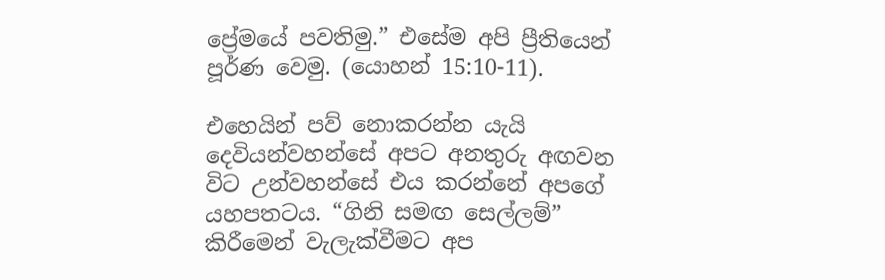ප්‍රේමයේ පවතිමු.” එසේම අපි ප්‍රීතියෙන් පූර්ණ වෙමු. (යොහන් 15:10-11).

එහෙයින් පව් නොකරන්න යැයි දෙවියන්වහන්සේ අපට අනතුරු අඟවන විට උන්වහන්සේ එය කරන්නේ අපගේ යහපතටය. “ගිනි සමඟ සෙල්ලම්” කිරීමෙන් වැලැක්වීමට අප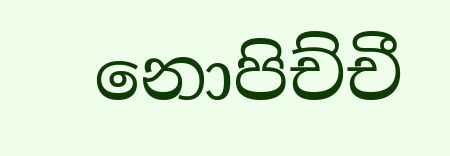නොපිච්චී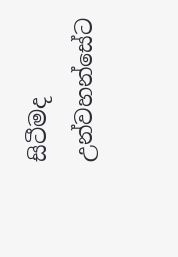සිටීමද උන්වහන්සේට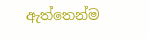ඇත්තෙන්ම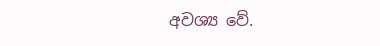අවශ්‍ය වේ.